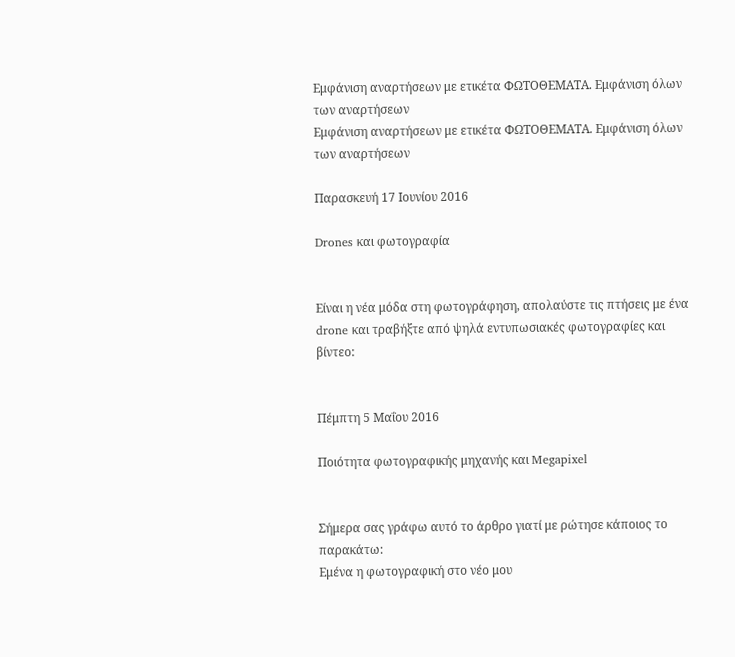Εμφάνιση αναρτήσεων με ετικέτα ΦΩΤΟΘΕΜΑΤΑ. Εμφάνιση όλων των αναρτήσεων
Εμφάνιση αναρτήσεων με ετικέτα ΦΩΤΟΘΕΜΑΤΑ. Εμφάνιση όλων των αναρτήσεων

Παρασκευή 17 Ιουνίου 2016

Drones και φωτογραφία


Είναι η νέα μόδα στη φωτογράφηση, απολαύστε τις πτήσεις με ένα drone και τραβήξτε από ψηλά εντυπωσιακές φωτογραφίες και βίντεο:


Πέμπτη 5 Μαΐου 2016

Ποιότητα φωτογραφικής μηχανής και Megapixel


Σήμερα σας γράφω αυτό το άρθρο γιατί με ρώτησε κάποιος το παρακάτω:
Εμένα η φωτογραφική στο νέο μου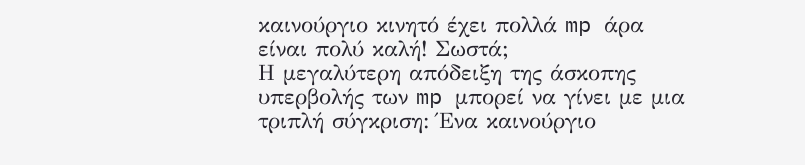καινούργιο κινητό έχει πολλά mp άρα είναι πολύ καλή! Σωστά;
Η μεγαλύτερη απόδειξη της άσκοπης υπερβολής των mp μπορεί να γίνει με μια τριπλή σύγκριση: Ένα καινούργιο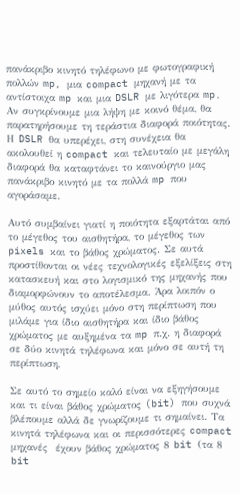πανάκριβο κινητό τηλέφωνο με φωτογραφική πολλών mp, μια compact μηχανή με τα αντίστοιχα mp και μια DSLR με λιγότερα mp. Αν συγκρίνουμε μια λήψη με κοινό θέμα, θα παρατηρήσουμε τη τεράστια διαφορά ποιότητας. Η DSLR θα υπερέχει, στη συνέχεια θα ακολουθεί η compact και τελευταίο με μεγάλη διαφορά θα καταφτάνει το καινούργιο μας πανάκριβο κινητό με τα πολλά mp που αγοράσαμε.

Αυτό συμβαίνει γιατί η ποιότητα εξαρτάται από το μέγεθος του αισθητήρα, το μέγεθος των pixels και το βάθος χρώματος. Σε αυτά προστίθονται οι νέες τεχνολογικές εξελίξεις στη κατασκευή και στο λογισμικό της μηχανής που διαμορφώνουν το αποτέλεσμα. Άρα λοιπόν ο μύθος αυτός ισχύει μόνο στη περίπτωση που μιλάμε για ίδιο αισθητήρα και ίδιο βάθος χρώματος με αυξημένα τα mp π.χ. η διαφορά σε δύο κινητά τηλέφωνα και μόνο σε αυτή τη περίπτωση.

Σε αυτό το σημείο καλό είναι να εξηγήσουμε και τι είναι βάθος χρώματος (bit) που συχνά βλέπουμε αλλά δε γνωρίζουμε τι σημαίνει. Τα κινητά τηλέφωνα και οι περισσότερες compact μηχανές  έχουν βάθος χρώματος 8 bit (τα 8 bit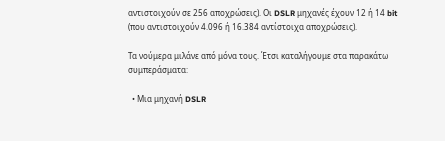αντιστοιχούν σε 256 αποχρώσεις). Οι DSLR μηχανές έχουν 12 ή 14 bit (που αντιστοιχούν 4.096 ή 16.384 αντίστοιχα αποχρώσεις).

Τα νούμερα μιλάνε από μόνα τους. Έτσι καταλήγουμε στα παρακάτω συμπεράσματα:

  • Μια μηχανή DSLR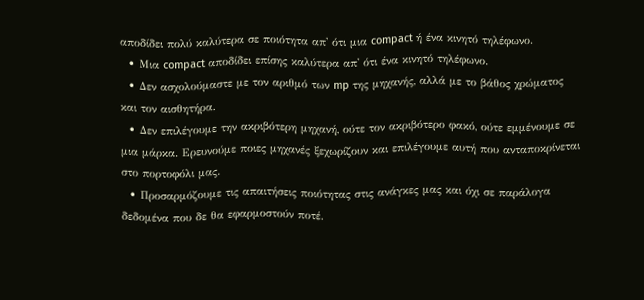αποδίδει πολύ καλύτερα σε ποιότητα απ' ότι μια compact ή ένα κινητό τηλέφωνο.
  • Μια compact αποδίδει επίσης καλύτερα απ' ότι ένα κινητό τηλέφωνο.
  • Δεν ασχολούμαστε με τον αριθμό των mp της μηχανής, αλλά με το βάθος χρώματος και τον αισθητήρα.
  • Δεν επιλέγουμε την ακριβότερη μηχανή, ούτε τον ακριβότερο φακό, ούτε εμμένουμε σε μια μάρκα. Ερευνούμε ποιες μηχανές ξεχωρίζουν και επιλέγουμε αυτή που ανταποκρίνεται στο πορτοφόλι μας.
  • Προσαρμόζουμε τις απαιτήσεις ποιότητας στις ανάγκες μας και όχι σε παράλογα δεδομένα που δε θα εφαρμοστούν ποτέ.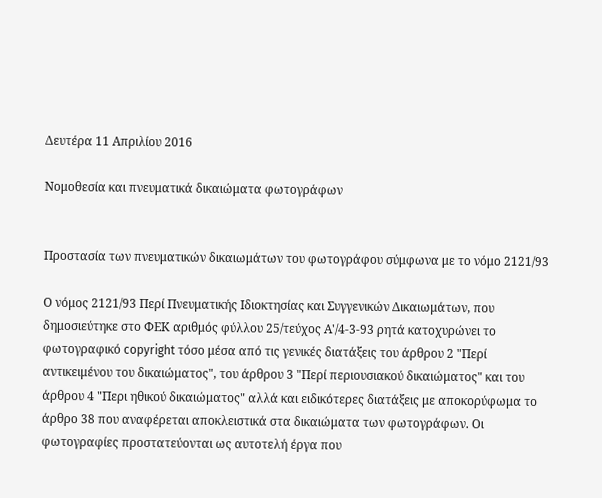Δευτέρα 11 Απριλίου 2016

Νομοθεσία και πνευματικά δικαιώματα φωτογράφων


Προστασία των πνευματικών δικαιωμάτων του φωτογράφου σύμφωνα με το νόμο 2121/93

Ο νόμος 2121/93 Περί Πνευματικής Ιδιοκτησίας και Συγγενικών Δικαιωμάτων, που δημοσιεύτηκε στο ΦΕΚ αριθμός φύλλου 25/τεύχος Α'/4-3-93 ρητά κατοχυρώνει το φωτογραφικό copyright τόσο μέσα από τις γενικές διατάξεις του άρθρου 2 "Περί αντικειμένου του δικαιώματος", του άρθρου 3 "Περί περιουσιακού δικαιώματος" και του άρθρου 4 "Περι ηθικού δικαιώματος" αλλά και ειδικότερες διατάξεις με αποκορύφωμα το άρθρο 38 που αναφέρεται αποκλειστικά στα δικαιώματα των φωτογράφων. Oι φωτογραφίες προστατεύονται ως αυτοτελή έργα που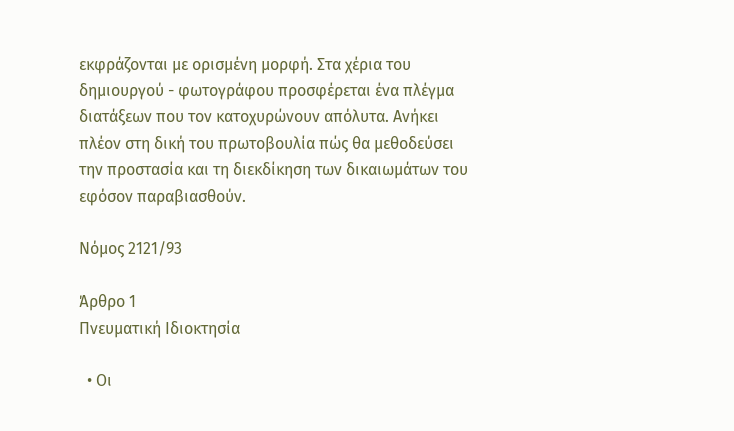εκφράζονται με ορισμένη μορφή. Στα χέρια του δημιουργού - φωτογράφου προσφέρεται ένα πλέγμα διατάξεων που τον κατοχυρώνουν απόλυτα. Ανήκει πλέον στη δική του πρωτοβουλία πώς θα μεθοδεύσει την προστασία και τη διεκδίκηση των δικαιωμάτων του εφόσον παραβιασθούν.

Nόμος 2121/93

Άρθρο 1
Πνευματική Ιδιοκτησία

  • Οι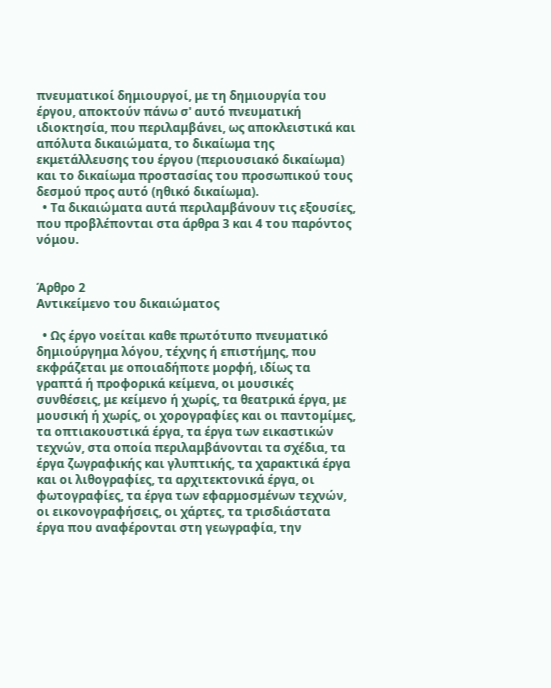πνευματικοί δημιουργοί, με τη δημιουργία του έργου, αποκτούν πάνω σ' αυτό πνευματική ιδιοκτησία, που περιλαμβάνει, ως αποκλειστικά και απόλυτα δικαιώματα, το δικαίωμα της εκμετάλλευσης του έργου (περιουσιακό δικαίωμα) και το δικαίωμα προστασίας του προσωπικού τους δεσμού προς αυτό (ηθικό δικαίωμα).
  • Τα δικαιώματα αυτά περιλαμβάνουν τις εξουσίες, που προβλέπονται στα άρθρα 3 και 4 του παρόντος νόμου.


Άρθρο 2
Αντικείμενο του δικαιώματος

  • Ως έργο νοείται καθε πρωτότυπο πνευματικό δημιούργημα λόγου, τέχνης ή επιστήμης, που εκφράζεται με οποιαδήποτε μορφή, ιδίως τα γραπτά ή προφορικά κείμενα, οι μουσικές συνθέσεις, με κείμενο ή χωρίς, τα θεατρικά έργα, με μουσική ή χωρίς, οι χορογραφίες και οι παντομίμες, τα οπτιακουστικά έργα, τα έργα των εικαστικών τεχνών, στα οποία περιλαμβάνονται τα σχέδια, τα έργα ζωγραφικής και γλυπτικής, τα χαρακτικά έργα και οι λιθογραφίες, τα αρχιτεκτονικά έργα, οι φωτογραφίες, τα έργα των εφαρμοσμένων τεχνών, οι εικονογραφήσεις, οι χάρτες, τα τρισδιάστατα έργα που αναφέρονται στη γεωγραφία, την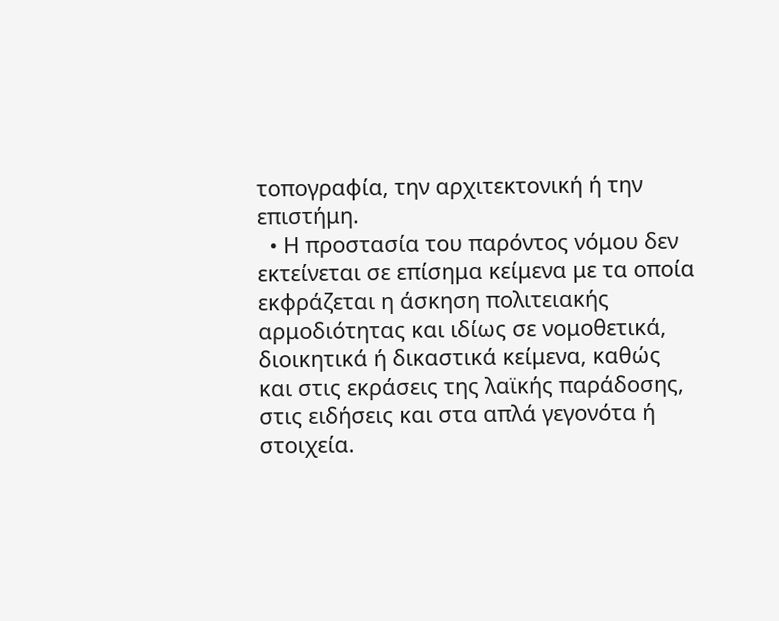τοπογραφία, την αρχιτεκτονική ή την επιστήμη.
  • Η προστασία του παρόντος νόμου δεν εκτείνεται σε επίσημα κείμενα με τα οποία εκφράζεται η άσκηση πολιτειακής αρμοδιότητας και ιδίως σε νομοθετικά, διοικητικά ή δικαστικά κείμενα, καθώς και στις εκράσεις της λαϊκής παράδοσης, στις ειδήσεις και στα απλά γεγονότα ή στοιχεία.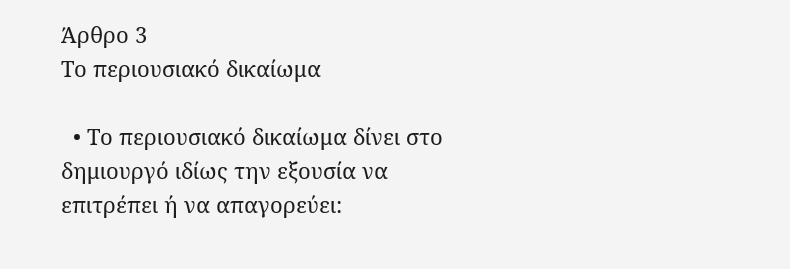Άρθρο 3
Το περιουσιακό δικαίωμα

  • Το περιουσιακό δικαίωμα δίνει στο δημιουργό ιδίως την εξουσία να επιτρέπει ή να απαγορεύει: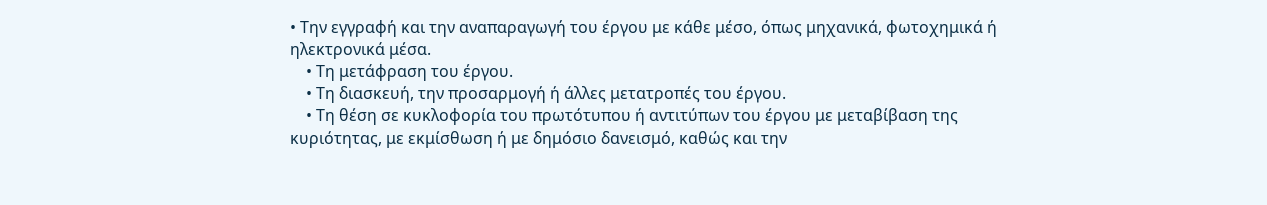• Την εγγραφή και την αναπαραγωγή του έργου με κάθε μέσο, όπως μηχανικά, φωτοχημικά ή ηλεκτρονικά μέσα.
    • Τη μετάφραση του έργου.
    • Τη διασκευή, την προσαρμογή ή άλλες μετατροπές του έργου.
    • Τη θέση σε κυκλοφορία του πρωτότυπου ή αντιτύπων του έργου με μεταβίβαση της κυριότητας, με εκμίσθωση ή με δημόσιο δανεισμό, καθώς και την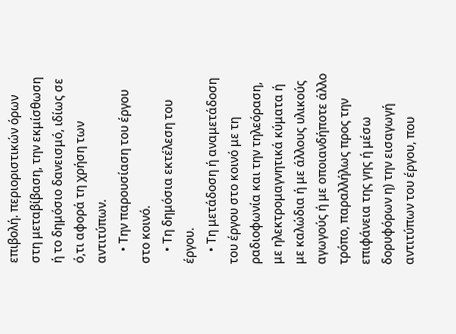επιβολή. περιοριστικών όρων στη μεταβίβαση, την εκμίσθωση ή το δημόσιο δανεισμό, ιδίως σε ό,τι αφορά τη χρήση των αντιτύπων.
    • Την παρουσίαση του έργου στο κοινό.
    • Τη δημόσια εκτέλεση του έργου.
    • Τη μετάδοση ή αναμετάδοση του έργου στο κοινό με τη ραδιοφωνία και την τηλεόραση, με ηλεκτρομαγνητικά κύματα ή με καλώδια ή με άλλους υλικούς αγωγούς ή με οποιανδήποτε άλλο τρόπο, παραλλήλως προς την επιφάνεια της γης ή μέσω δορυφόρων η) την εισαγωγή αντιτύπων του έργου, που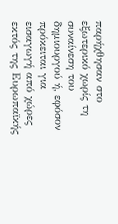παρήχθησαν στο εξωτερικό χωρίς τη συναίνεση του δημιουργού ή, εφόσον πρόκειται για εισαγωγή από χώρες εκτός της Ευρωπαϊκής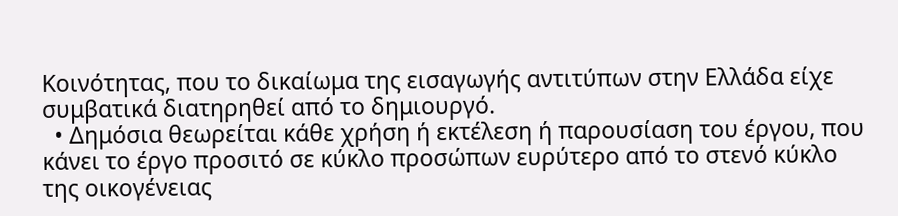Κοινότητας, που το δικαίωμα της εισαγωγής αντιτύπων στην Ελλάδα είχε συμβατικά διατηρηθεί από το δημιουργό.
  • Δημόσια θεωρείται κάθε χρήση ή εκτέλεση ή παρουσίαση του έργου, που κάνει το έργο προσιτό σε κύκλο προσώπων ευρύτερο από το στενό κύκλο της οικογένειας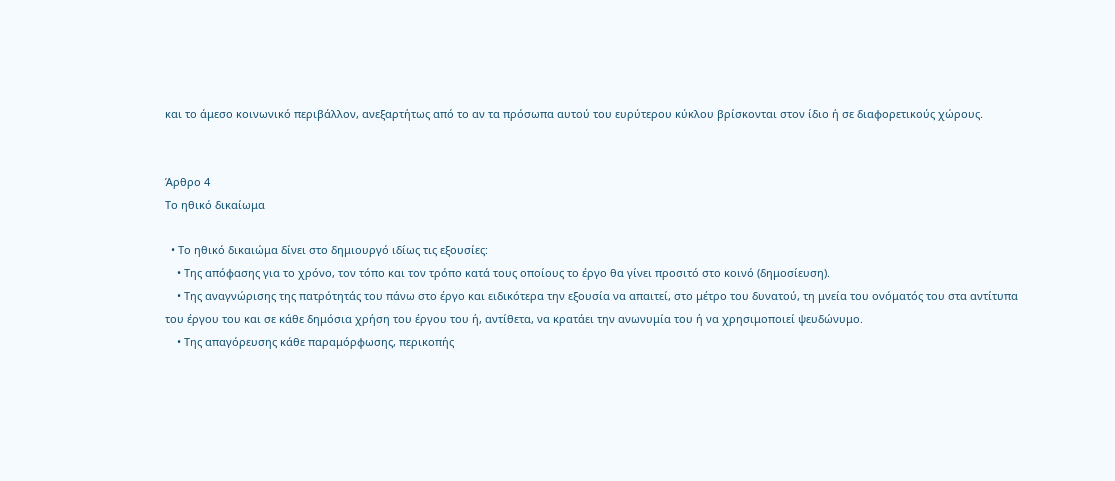και το άμεσο κοινωνικό περιβάλλον, ανεξαρτήτως από το αν τα πρόσωπα αυτού του ευρύτερου κύκλου βρίσκονται στον ίδιο ή σε διαφορετικούς χώρους.


Άρθρο 4
Το ηθικό δικαίωμα

  • Το ηθικό δικαιώμα δίνει στο δημιουργό ιδίως τις εξουσίες:
    • Της απόφασης για το χρόνο, τον τόπο και τον τρόπο κατά τους οποίους το έργο θα γίνει προσιτό στο κοινό (δημοσίευση).
    • Της αναγνώρισης της πατρότητάς του πάνω στο έργο και ειδικότερα την εξουσία να απαιτεί, στο μέτρο του δυνατού, τη μνεία του ονόματός του στα αντίτυπα του έργου του και σε κάθε δημόσια χρήση του έργου του ή, αντίθετα, να κρατάει την ανωνυμία του ή να χρησιμοποιεί ψευδώνυμο.
    • Της απαγόρευσης κάθε παραμόρφωσης, περικοπής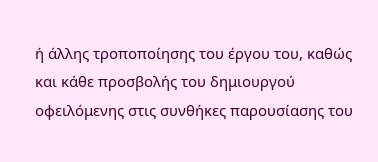ή άλλης τροποποίησης του έργου του, καθώς και κάθε προσβολής του δημιουργού οφειλόμενης στις συνθήκες παρουσίασης του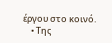έργου στο κοινό.
    • Της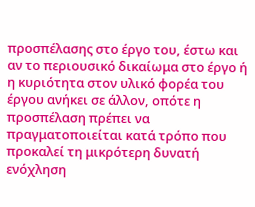προσπέλασης στο έργο του, έστω και αν το περιουσικό δικαίωμα στο έργο ή η κυριότητα στον υλικό φορέα του έργου ανήκει σε άλλον, οπότε η προσπέλαση πρέπει να πραγματοποιείται κατά τρόπο που προκαλεί τη μικρότερη δυνατή ενόχληση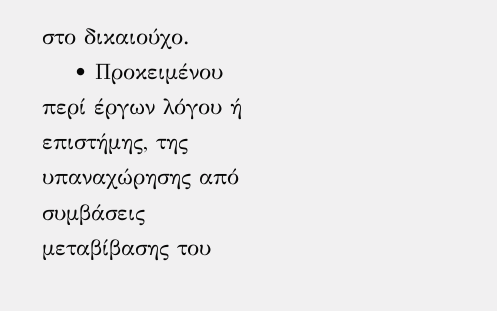στο δικαιούχο.
    • Προκειμένου περί έργων λόγου ή επιστήμης, της υπαναχώρησης από συμβάσεις μεταβίβασης του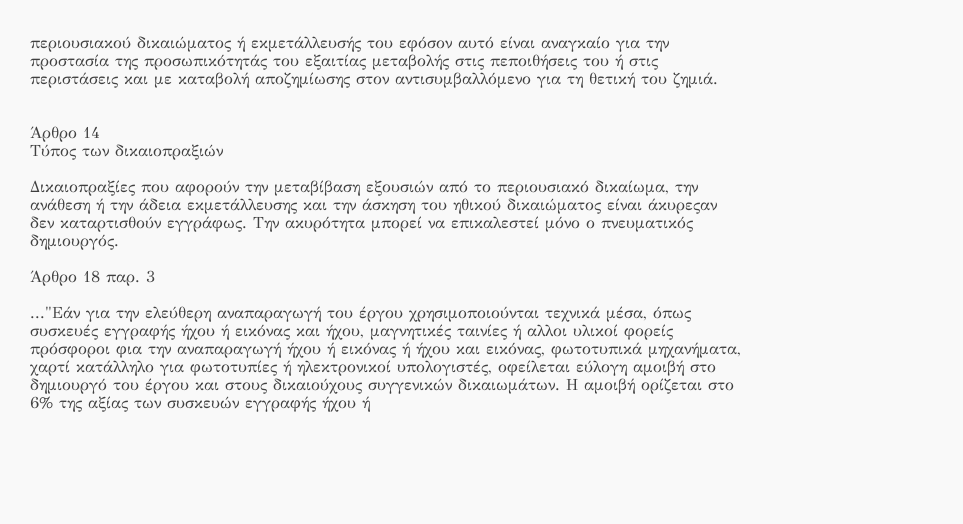περιουσιακού δικαιώματος ή εκμετάλλευσής του εφόσον αυτό είναι αναγκαίο για την προστασία της προσωπικότητάς του εξαιτίας μεταβολής στις πεποιθήσεις του ή στις περιστάσεις και με καταβολή αποζημίωσης στον αντισυμβαλλόμενο για τη θετική του ζημιά.


Άρθρο 14
Τύπος των δικαιοπραξιών

Δικαιοπραξίες που αφορούν την μεταβίβαση εξουσιών από το περιουσιακό δικαίωμα, την ανάθεση ή την άδεια εκμετάλλευσης και την άσκηση του ηθικού δικαιώματος είναι άκυρεςαν δεν καταρτισθούν εγγράφως. Την ακυρότητα μπορεί να επικαλεστεί μόνο ο πνευματικός δημιουργός.

Άρθρο 18 παρ. 3

..."Εάν για την ελεύθερη αναπαραγωγή του έργου χρησιμοποιούνται τεχνικά μέσα, όπως συσκευές εγγραφής ήχου ή εικόνας και ήχου, μαγνητικές ταινίες ή αλλοι υλικοί φορείς πρόσφοροι φια την αναπαραγωγή ήχου ή εικόνας ή ήχου και εικόνας, φωτοτυπικά μηχανήματα, χαρτί κατάλληλο για φωτοτυπίες ή ηλεκτρονικοί υπολογιστές, οφείλεται εύλογη αμοιβή στο δημιουργό του έργου και στους δικαιούχους συγγενικών δικαιωμάτων. Η αμοιβή ορίζεται στο 6% της αξίας των συσκευών εγγραφής ήχου ή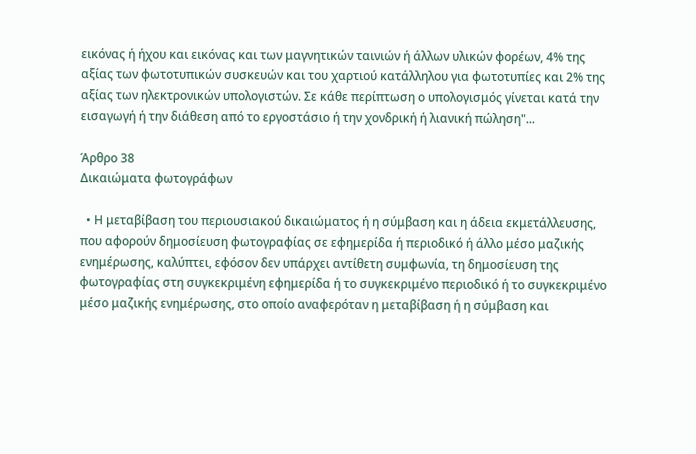εικόνας ή ήχου και εικόνας και των μαγνητικών ταινιών ή άλλων υλικών φορέων, 4% της αξίας των φωτοτυπικών συσκευών και του χαρτιού κατάλληλου για φωτοτυπίες και 2% της αξίας των ηλεκτρονικών υπολογιστών. Σε κάθε περίπτωση ο υπολογισμός γίνεται κατά την εισαγωγή ή την διάθεση από το εργοστάσιο ή την χονδρική ή λιανική πώληση"...

Άρθρο 38
Δικαιώματα φωτογράφων

  • Η μεταβίβαση του περιουσιακού δικαιώματος ή η σύμβαση και η άδεια εκμετάλλευσης, που αφορούν δημοσίευση φωτογραφίας σε εφημερίδα ή περιοδικό ή άλλο μέσο μαζικής ενημέρωσης, καλύπτει, εφόσον δεν υπάρχει αντίθετη συμφωνία, τη δημοσίευση της φωτογραφίας στη συγκεκριμένη εφημερίδα ή το συγκεκριμένο περιοδικό ή το συγκεκριμένο μέσο μαζικής ενημέρωσης, στο οποίο αναφερόταν η μεταβίβαση ή η σύμβαση και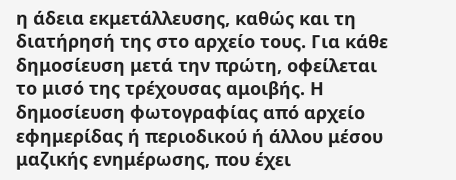η άδεια εκμετάλλευσης, καθώς και τη διατήρησή της στο αρχείο τους. Για κάθε δημοσίευση μετά την πρώτη, οφείλεται το μισό της τρέχουσας αμοιβής. Η δημοσίευση φωτογραφίας από αρχείο εφημερίδας ή περιοδικού ή άλλου μέσου μαζικής ενημέρωσης, που έχει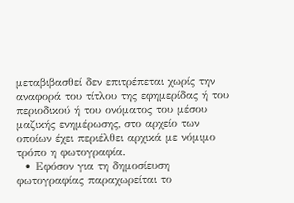μεταβιβασθεί δεν επιτρέπεται χωρίς την αναφορά του τίτλου της εφημερίδας ή του περιοδικού ή του ονόματος του μέσου μαζικής ενημέρωσης, στο αρχείο των οποίων έχει περιέλθει αρχικά με νόμιμο τρόπο η φωτογραφία.
  • Εφόσον για τη δημοσίευση φωτογραφίας παραχωρείται το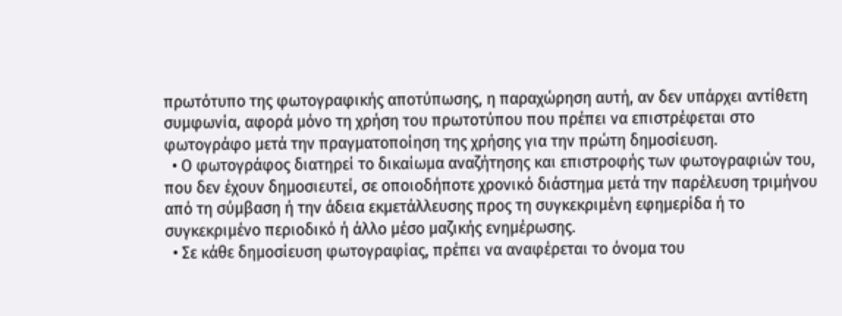πρωτότυπο της φωτογραφικής αποτύπωσης, η παραχώρηση αυτή, αν δεν υπάρχει αντίθετη συμφωνία, αφορά μόνο τη χρήση του πρωτοτύπου που πρέπει να επιστρέφεται στο φωτογράφο μετά την πραγματοποίηση της χρήσης για την πρώτη δημοσίευση.
  • Ο φωτογράφος διατηρεί το δικαίωμα αναζήτησης και επιστροφής των φωτογραφιών του, που δεν έχουν δημοσιευτεί, σε οποιοδήποτε χρονικό διάστημα μετά την παρέλευση τριμήνου από τη σύμβαση ή την άδεια εκμετάλλευσης προς τη συγκεκριμένη εφημερίδα ή το συγκεκριμένο περιοδικό ή άλλο μέσο μαζικής ενημέρωσης.
  • Σε κάθε δημοσίευση φωτογραφίας, πρέπει να αναφέρεται το όνομα του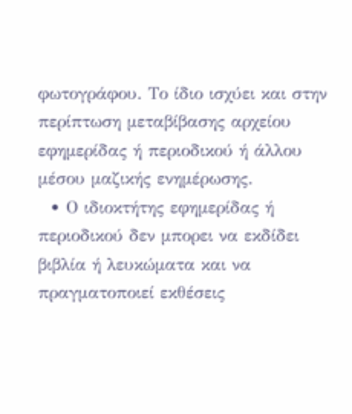φωτογράφου. Το ίδιο ισχύει και στην περίπτωση μεταβίβασης αρχείου εφημερίδας ή περιοδικού ή άλλου μέσου μαζικής ενημέρωσης.
  • Ο ιδιοκτήτης εφημερίδας ή περιοδικού δεν μπορει να εκδίδει βιβλία ή λευκώματα και να πραγματοποιεί εκθέσεις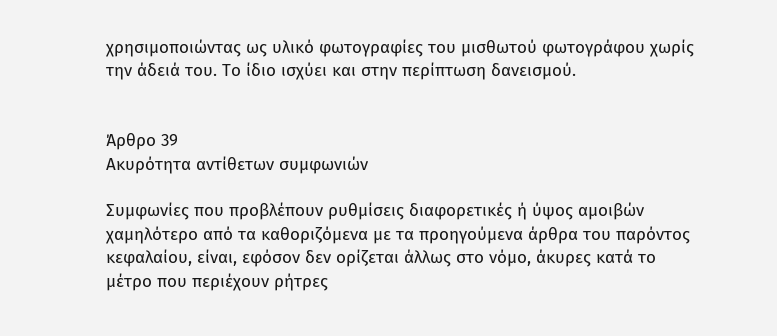χρησιμοποιώντας ως υλικό φωτογραφίες του μισθωτού φωτογράφου χωρίς την άδειά του. Το ίδιο ισχύει και στην περίπτωση δανεισμού.


Άρθρο 39
Ακυρότητα αντίθετων συμφωνιών

Συμφωνίες που προβλέπουν ρυθμίσεις διαφορετικές ή ύψος αμοιβών χαμηλότερο από τα καθοριζόμενα με τα προηγούμενα άρθρα του παρόντος κεφαλαίου, είναι, εφόσον δεν ορίζεται άλλως στο νόμο, άκυρες κατά το μέτρο που περιέχουν ρήτρες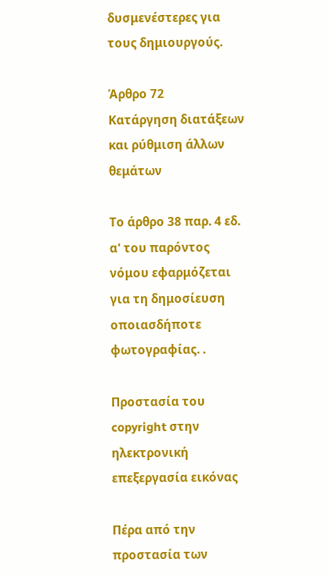δυσμενέστερες για τους δημιουργούς.

Άρθρο 72
Κατάργηση διατάξεων και ρύθμιση άλλων θεμάτων

Το άρθρο 38 παρ. 4 εδ. α' του παρόντος νόμου εφαρμόζεται για τη δημοσίευση οποιασδήποτε φωτογραφίας. .

Προστασία του copyright στην ηλεκτρονική επεξεργασία εικόνας

Πέρα από την προστασία των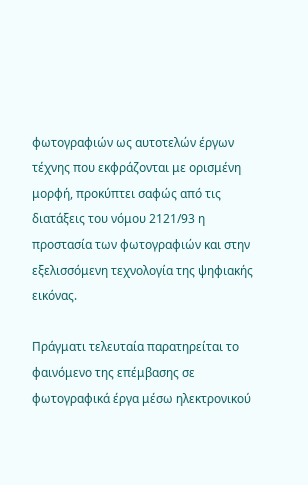φωτογραφιών ως αυτοτελών έργων τέχνης που εκφράζονται με ορισμένη μορφή, προκύπτει σαφώς από τις διατάξεις του νόμου 2121/93 η προστασία των φωτογραφιών και στην εξελισσόμενη τεχνολογία της ψηφιακής εικόνας.

Πράγματι τελευταία παρατηρείται το φαινόμενο της επέμβασης σε φωτογραφικά έργα μέσω ηλεκτρονικού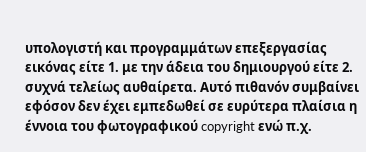υπολογιστή και προγραμμάτων επεξεργασίας εικόνας είτε 1. με την άδεια του δημιουργού είτε 2. συχνά τελείως αυθαίρετα. Αυτό πιθανόν συμβαίνει εφόσον δεν έχει εμπεδωθεί σε ευρύτερα πλαίσια η έννοια του φωτογραφικού copyright ενώ π.χ.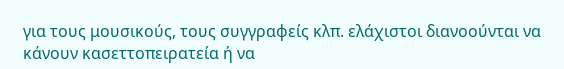για τους μουσικούς, τους συγγραφείς κλπ. ελάχιστοι διανοούνται να κάνουν κασεττοπειρατεία ή να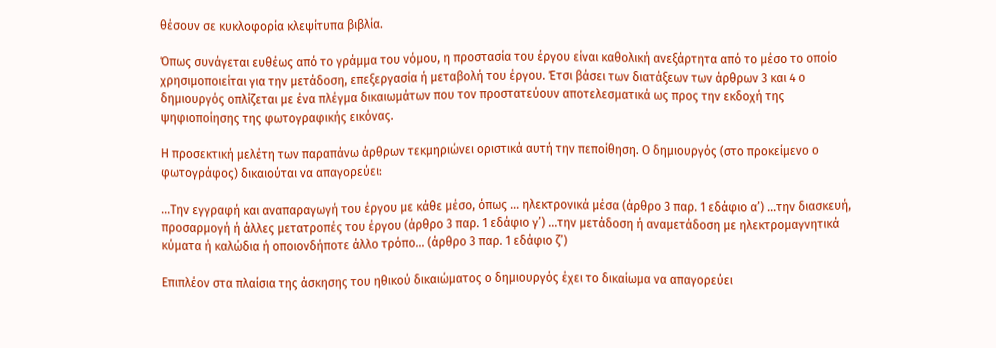θέσουν σε κυκλοφορία κλεψίτυπα βιβλία.

Όπως συνάγεται ευθέως από το γράμμα του νόμου, η προστασία του έργου είναι καθολική ανεξάρτητα από το μέσο το οποίο χρησιμοποιείται για την μετάδοση, επεξεργασία ή μεταβολή του έργου. Έτσι βάσει των διατάξεων των άρθρων 3 και 4 ο δημιουργός οπλίζεται με ένα πλέγμα δικαιωμάτων που τον προστατεύουν αποτελεσματικά ως προς την εκδοχή της ψηφιοποίησης της φωτογραφικής εικόνας.

Η προσεκτική μελέτη των παραπάνω άρθρων τεκμηριώνει οριστικά αυτή την πεποίθηση. Ο δημιουργός (στο προκείμενο ο φωτογράφος) δικαιούται να απαγορεύει:

...Την εγγραφή και αναπαραγωγή του έργου με κάθε μέσο, όπως ... ηλεκτρονικά μέσα (άρθρο 3 παρ. 1 εδάφιο α’) ...την διασκευή, προσαρμογή ή άλλες μετατροπές του έργου (άρθρο 3 παρ. 1 εδάφιο γ’) ...την μετάδοση ή αναμετάδοση με ηλεκτρομαγνητικά κύματα ή καλώδια ή οποιονδήποτε άλλο τρόπο... (άρθρο 3 παρ. 1 εδάφιο ζ’)

Επιπλέον στα πλαίσια της άσκησης του ηθικού δικαιώματος ο δημιουργός έχει το δικαίωμα να απαγορεύει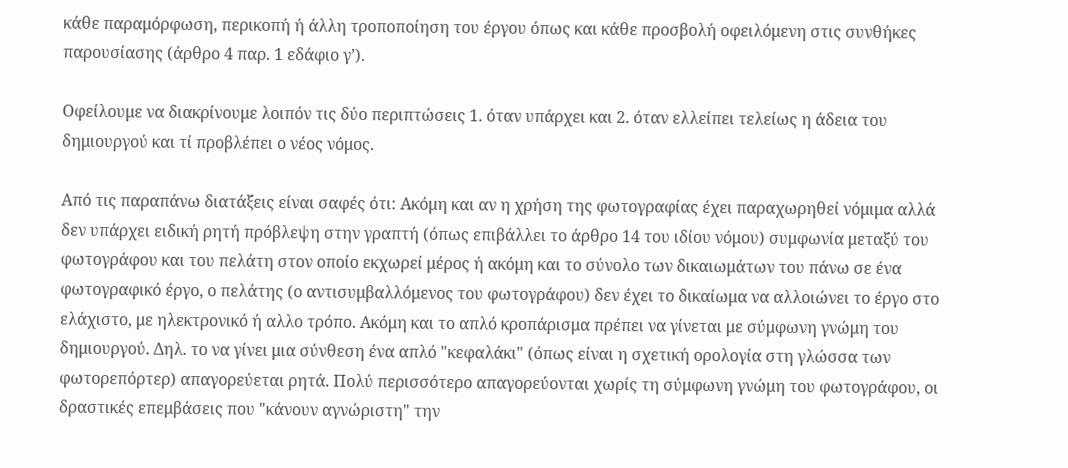κάθε παραμόρφωση, περικοπή ή άλλη τροποποίηση του έργου όπως και κάθε προσβολή οφειλόμενη στις συνθήκες παρουσίασης (άρθρο 4 παρ. 1 εδάφιο γ’).

Oφείλουμε να διακρίνουμε λοιπόν τις δύο περιπτώσεις 1. όταν υπάρχει και 2. όταν ελλείπει τελείως η άδεια του δημιουργού και τί προβλέπει ο νέος νόμος.

Από τις παραπάνω διατάξεις είναι σαφές ότι: Ακόμη και αν η χρήση της φωτογραφίας έχει παραχωρηθεί νόμιμα αλλά δεν υπάρχει ειδική ρητή πρόβλεψη στην γραπτή (όπως επιβάλλει το άρθρο 14 του ιδίου νόμου) συμφωνία μεταξύ του φωτογράφου και του πελάτη στον οποίο εκχωρεί μέρος ή ακόμη και το σύνολο των δικαιωμάτων του πάνω σε ένα φωτογραφικό έργο, ο πελάτης (ο αντισυμβαλλόμενος του φωτογράφου) δεν έχει το δικαίωμα να αλλοιώνει το έργο στο ελάχιστο, με ηλεκτρονικό ή αλλο τρόπο. Ακόμη και το απλό κροπάρισμα πρέπει να γίνεται με σύμφωνη γνώμη του δημιουργού. Δηλ. το να γίνει μια σύνθεση ένα απλό "κεφαλάκι" (όπως είναι η σχετική ορολογία στη γλώσσα των φωτορεπόρτερ) απαγορεύεται ρητά. Πολύ περισσότερο απαγορεύονται χωρίς τη σύμφωνη γνώμη του φωτογράφου, οι δραστικές επεμβάσεις που "κάνουν αγνώριστη" την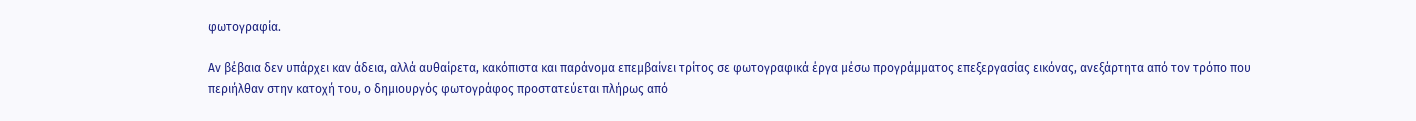φωτογραφία.

Αν βέβαια δεν υπάρχει καν άδεια, αλλά αυθαίρετα, κακόπιστα και παράνομα επεμβαίνει τρίτος σε φωτογραφικά έργα μέσω προγράμματος επεξεργασίας εικόνας, ανεξάρτητα από τον τρόπο που περιήλθαν στην κατοχή του, ο δημιουργός φωτογράφος προστατεύεται πλήρως από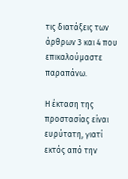τις διατάξεις των άρθρων 3 και 4 που επικαλούμαστε παραπάνω.

Η έκταση της προστασίας είναι ευρύτατη, γιατί εκτός από την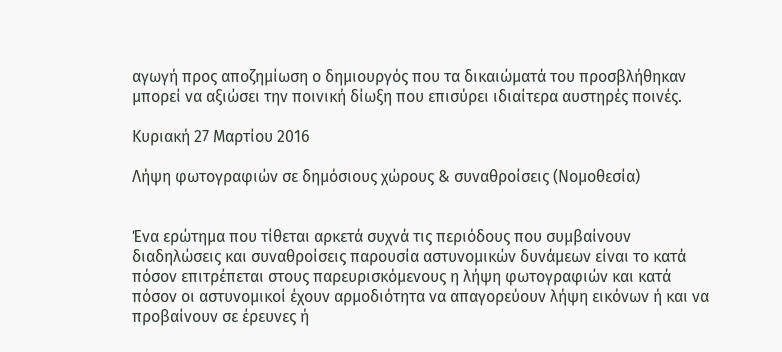αγωγή προς αποζημίωση ο δημιουργός που τα δικαιώματά του προσβλήθηκαν μπορεί να αξιώσει την ποινική δίωξη που επισύρει ιδιαίτερα αυστηρές ποινές.

Κυριακή 27 Μαρτίου 2016

Λήψη φωτογραφιών σε δημόσιους χώρους & συναθροίσεις (Νομοθεσία)


Ένα ερώτημα που τίθεται αρκετά συχνά τις περιόδους που συμβαίνουν διαδηλώσεις και συναθροίσεις παρουσία αστυνομικών δυνάμεων είναι το κατά πόσον επιτρέπεται στους παρευρισκόμενους η λήψη φωτογραφιών και κατά πόσον οι αστυνομικοί έχουν αρμοδιότητα να απαγορεύουν λήψη εικόνων ή και να προβαίνουν σε έρευνες ή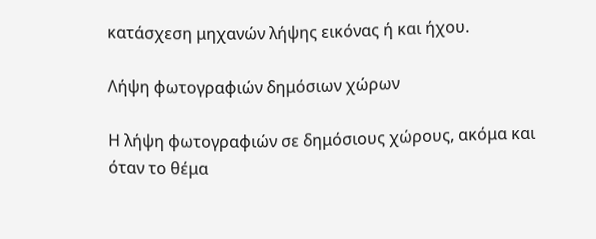κατάσχεση μηχανών λήψης εικόνας ή και ήχου.

Λήψη φωτογραφιών δημόσιων χώρων

Η λήψη φωτογραφιών σε δημόσιους χώρους, ακόμα και όταν το θέμα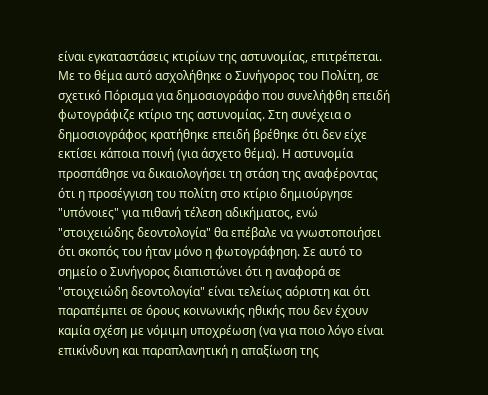είναι εγκαταστάσεις κτιρίων της αστυνομίας, επιτρέπεται. Mε το θέμα αυτό ασχολήθηκε ο Συνήγορος του Πολίτη, σε σχετικό Πόρισμα για δημοσιογράφο που συνελήφθη επειδή φωτογράφιζε κτίριο της αστυνομίας. Στη συνέχεια ο δημοσιογράφος κρατήθηκε επειδή βρέθηκε ότι δεν είχε εκτίσει κάποια ποινή (για άσχετο θέμα). Η αστυνομία προσπάθησε να δικαιολογήσει τη στάση της αναφέροντας ότι η προσέγγιση του πολίτη στο κτίριο δημιούργησε "υπόνοιες" για πιθανή τέλεση αδικήματος, ενώ "στοιχειώδης δεοντολογία" θα επέβαλε να γνωστοποιήσει ότι σκοπός του ήταν μόνο η φωτογράφηση. Σε αυτό το σημείο ο Συνήγορος διαπιστώνει ότι η αναφορά σε "στοιχειώδη δεοντολογία" είναι τελείως αόριστη και ότι παραπέμπει σε όρους κοινωνικής ηθικής που δεν έχουν καμία σχέση με νόμιμη υποχρέωση (να για ποιο λόγο είναι επικίνδυνη και παραπλανητική η απαξίωση της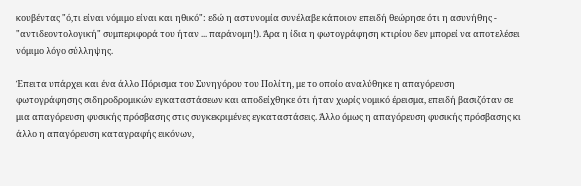κουβέντας "ό,τι είναι νόμιμο είναι και ηθικό": εδώ η αστυνομία συνέλαβε κάποιον επειδή θεώρησε ότι η ασυνήθης - "αντιδεοντολογική" συμπεριφορά του ήταν ... παράνομη!). Άρα η ίδια η φωτογράφηση κτιρίου δεν μπορεί να αποτελέσει νόμιμο λόγο σύλληψης.

Έπειτα υπάρχει και ένα άλλο Πόρισμα του Συνηγόρου του Πολίτη, με το οποίο αναλύθηκε η απαγόρευση φωτογράφησης σιδηροδρομικών εγκαταστάσεων και αποδείχθηκε ότι ήταν χωρίς νομικό έρεισμα, επειδή βασιζόταν σε μια απαγόρευση φυσικής πρόσβασης στις συγκεκριμένες εγκαταστάσεις. Άλλο όμως η απαγόρευση φυσικής πρόσβασης κι άλλο η απαγόρευση καταγραφής εικόνων,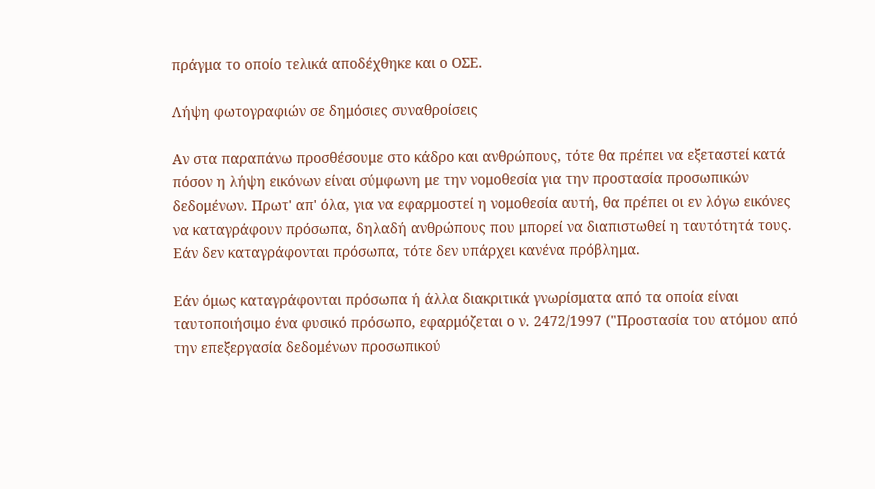πράγμα το οποίο τελικά αποδέχθηκε και ο ΟΣΕ.

Λήψη φωτογραφιών σε δημόσιες συναθροίσεις

Αν στα παραπάνω προσθέσουμε στο κάδρο και ανθρώπους, τότε θα πρέπει να εξεταστεί κατά πόσον η λήψη εικόνων είναι σύμφωνη με την νομοθεσία για την προστασία προσωπικών δεδομένων. Πρωτ' απ' όλα, για να εφαρμοστεί η νομοθεσία αυτή, θα πρέπει οι εν λόγω εικόνες να καταγράφουν πρόσωπα, δηλαδή ανθρώπους που μπορεί να διαπιστωθεί η ταυτότητά τους. Εάν δεν καταγράφονται πρόσωπα, τότε δεν υπάρχει κανένα πρόβλημα.

Εάν όμως καταγράφονται πρόσωπα ή άλλα διακριτικά γνωρίσματα από τα οποία είναι ταυτοποιήσιμο ένα φυσικό πρόσωπο, εφαρμόζεται ο ν. 2472/1997 ("Προστασία του ατόμου από την επεξεργασία δεδομένων προσωπικού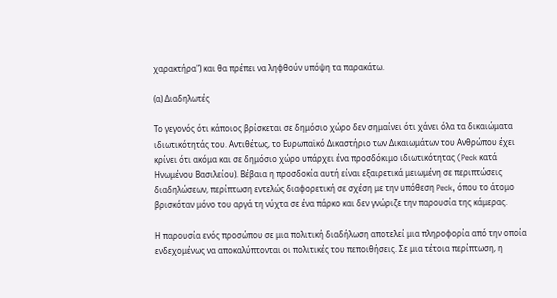χαρακτήρα") και θα πρέπει να ληφθούν υπόψη τα παρακάτω.

(α) Διαδηλωτές

Το γεγονός ότι κάποιος βρίσκεται σε δημόσιο χώρο δεν σημαίνει ότι χάνει όλα τα δικαιώματα ιδιωτικότητάς του. Αντιθέτως, το Ευρωπαϊκό Δικαστήριο των Δικαιωμάτων του Ανθρώπου έχει κρίνει ότι ακόμα και σε δημόσιο χώρο υπάρχει ένα προσδόκιμο ιδιωτικότητας (Peck κατά Ηνωμένου Βασιλείου). Βέβαια η προσδοκία αυτή είναι εξαιρετικά μειωμένη σε περιπτώσεις διαδηλώσεων, περίπτωση εντελώς διαφορετική σε σχέση με την υπόθεση Peck, όπου το άτομο βρισκόταν μόνο του αργά τη νύχτα σε ένα πάρκο και δεν γνώριζε την παρουσία της κάμερας.

Η παρουσία ενός προσώπου σε μια πολιτική διαδήλωση αποτελεί μια πληροφορία από την οποία ενδεχομένως να αποκαλύπτονται οι πολιτικές του πεποιθήσεις. Σε μια τέτοια περίπτωση, η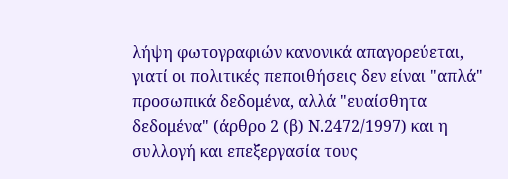λήψη φωτογραφιών κανονικά απαγορεύεται, γιατί οι πολιτικές πεποιθήσεις δεν είναι "απλά" προσωπικά δεδομένα, αλλά "ευαίσθητα δεδομένα" (άρθρο 2 (β) Ν.2472/1997) και η συλλογή και επεξεργασία τους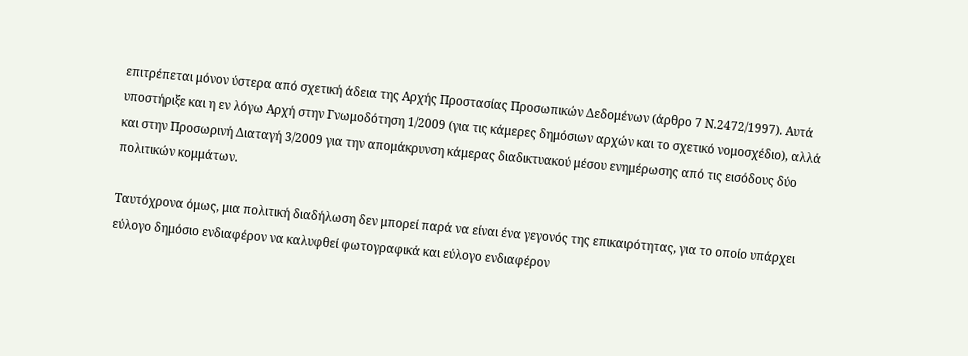επιτρέπεται μόνον ύστερα από σχετική άδεια της Αρχής Προστασίας Προσωπικών Δεδομένων (άρθρο 7 Ν.2472/1997). Aυτά υποστήριξε και η εν λόγω Αρχή στην Γνωμοδότηση 1/2009 (για τις κάμερες δημόσιων αρχών και το σχετικό νομοσχέδιο), αλλά και στην Προσωρινή Διαταγή 3/2009 για την απομάκρυνση κάμερας διαδικτυακού μέσου ενημέρωσης από τις εισόδους δύο πολιτικών κομμάτων.

Ταυτόχρονα όμως, μια πολιτική διαδήλωση δεν μπορεί παρά να είναι ένα γεγονός της επικαιρότητας, για το οποίο υπάρχει εύλογο δημόσιο ενδιαφέρον να καλυφθεί φωτογραφικά και εύλογο ενδιαφέρον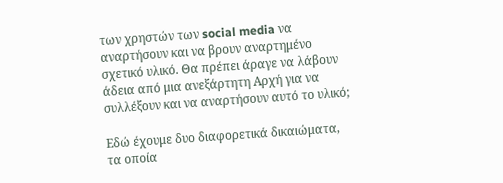των χρηστών των social media να αναρτήσουν και να βρουν αναρτημένο σχετικό υλικό. Θα πρέπει άραγε να λάβουν άδεια από μια ανεξάρτητη Αρχή για να συλλέξουν και να αναρτήσουν αυτό το υλικό;

Εδώ έχουμε δυο διαφορετικά δικαιώματα, τα οποία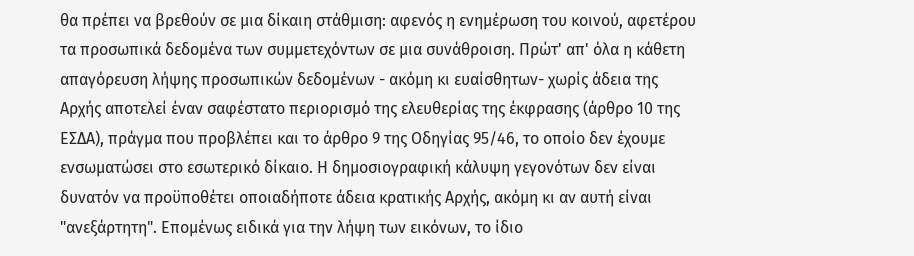θα πρέπει να βρεθούν σε μια δίκαιη στάθμιση: αφενός η ενημέρωση του κοινού, αφετέρου τα προσωπικά δεδομένα των συμμετεχόντων σε μια συνάθροιση. Πρώτ' απ' όλα η κάθετη απαγόρευση λήψης προσωπικών δεδομένων - ακόμη κι ευαίσθητων- χωρίς άδεια της Αρχής αποτελεί έναν σαφέστατο περιορισμό της ελευθερίας της έκφρασης (άρθρο 10 της ΕΣΔΑ), πράγμα που προβλέπει και το άρθρο 9 της Οδηγίας 95/46, το οποίο δεν έχουμε ενσωματώσει στο εσωτερικό δίκαιο. Η δημοσιογραφική κάλυψη γεγονότων δεν είναι δυνατόν να προϋποθέτει οποιαδήποτε άδεια κρατικής Αρχής, ακόμη κι αν αυτή είναι "ανεξάρτητη". Επομένως ειδικά για την λήψη των εικόνων, το ίδιο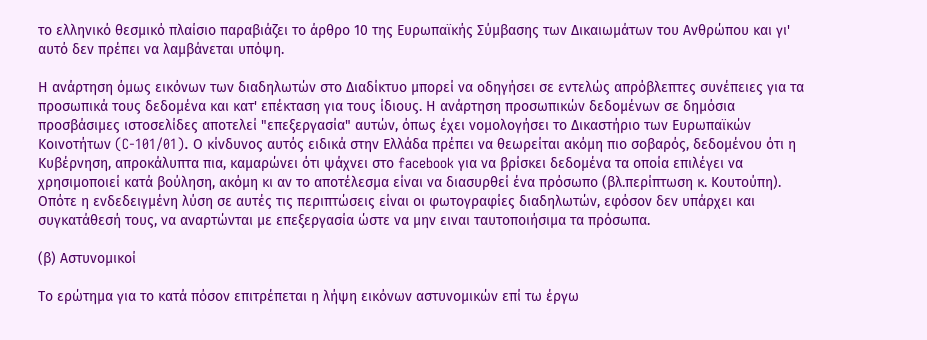το ελληνικό θεσμικό πλαίσιο παραβιάζει το άρθρο 10 της Ευρωπαϊκής Σύμβασης των Δικαιωμάτων του Ανθρώπου και γι' αυτό δεν πρέπει να λαμβάνεται υπόψη.

Η ανάρτηση όμως εικόνων των διαδηλωτών στο Διαδίκτυο μπορεί να οδηγήσει σε εντελώς απρόβλεπτες συνέπειες για τα προσωπικά τους δεδομένα και κατ' επέκταση για τους ίδιους. Η ανάρτηση προσωπικών δεδομένων σε δημόσια προσβάσιμες ιστοσελίδες αποτελεί "επεξεργασία" αυτών, όπως έχει νομολογήσει το Δικαστήριο των Ευρωπαϊκών Κοινοτήτων (C-101/01). Ο κίνδυνος αυτός ειδικά στην Ελλάδα πρέπει να θεωρείται ακόμη πιο σοβαρός, δεδομένου ότι η Κυβέρνηση, απροκάλυπτα πια, καμαρώνει ότι ψάχνει στο facebook για να βρίσκει δεδομένα τα οποία επιλέγει να χρησιμοποιεί κατά βούληση, ακόμη κι αν το αποτέλεσμα είναι να διασυρθεί ένα πρόσωπο (βλ.περίπτωση κ. Κουτούπη). Οπότε η ενδεδειγμένη λύση σε αυτές τις περιπτώσεις είναι οι φωτογραφίες διαδηλωτών, εφόσον δεν υπάρχει και συγκατάθεσή τους, να αναρτώνται με επεξεργασία ώστε να μην ειναι ταυτοποιήσιμα τα πρόσωπα.

(β) Αστυνομικοί

Το ερώτημα για το κατά πόσον επιτρέπεται η λήψη εικόνων αστυνομικών επί τω έργω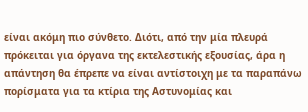είναι ακόμη πιο σύνθετο. Διότι, από την μία πλευρά πρόκειται για όργανα της εκτελεστικής εξουσίας, άρα η απάντηση θα έπρεπε να είναι αντίστοιχη με τα παραπάνω πορίσματα για τα κτίρια της Αστυνομίας και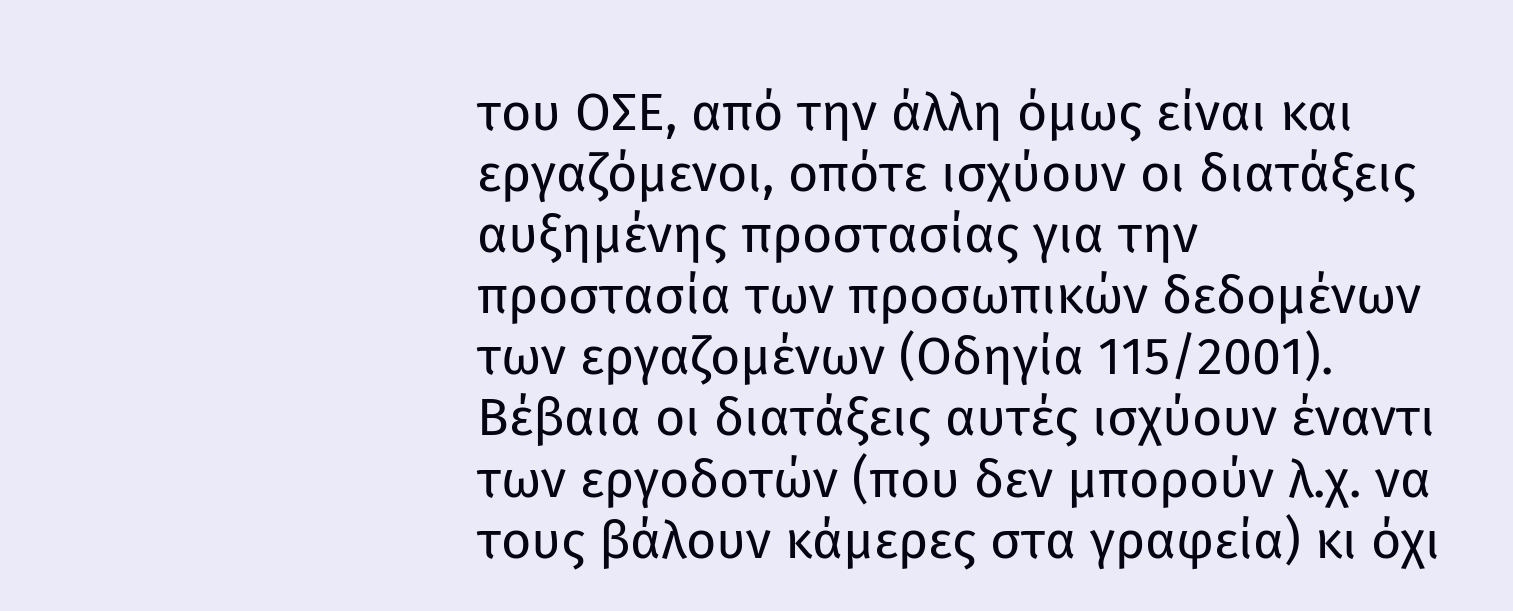του ΟΣΕ, από την άλλη όμως είναι και εργαζόμενοι, οπότε ισχύουν οι διατάξεις αυξημένης προστασίας για την προστασία των προσωπικών δεδομένων των εργαζομένων (Οδηγία 115/2001). Βέβαια οι διατάξεις αυτές ισχύουν έναντι των εργοδοτών (που δεν μπορούν λ.χ. να τους βάλουν κάμερες στα γραφεία) κι όχι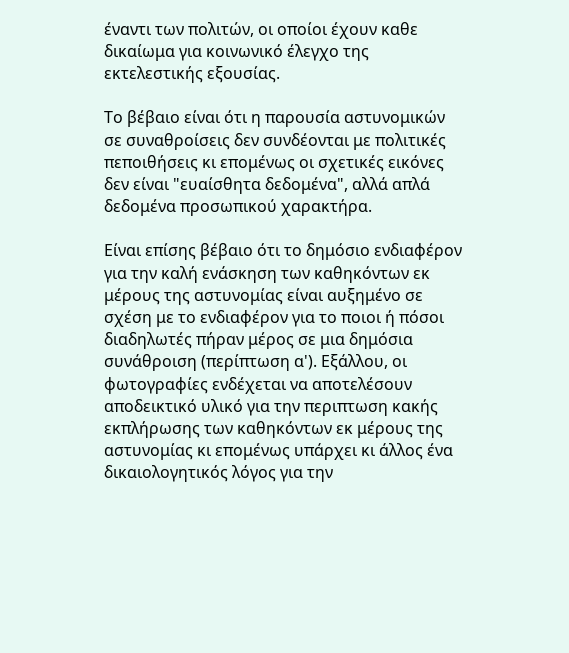έναντι των πολιτών, οι οποίοι έχουν καθε δικαίωμα για κοινωνικό έλεγχο της εκτελεστικής εξουσίας.

Το βέβαιο είναι ότι η παρουσία αστυνομικών σε συναθροίσεις δεν συνδέονται με πολιτικές πεποιθήσεις κι επομένως οι σχετικές εικόνες δεν είναι "ευαίσθητα δεδομένα", αλλά απλά δεδομένα προσωπικού χαρακτήρα.

Είναι επίσης βέβαιο ότι το δημόσιο ενδιαφέρον για την καλή ενάσκηση των καθηκόντων εκ μέρους της αστυνομίας είναι αυξημένο σε σχέση με το ενδιαφέρον για το ποιοι ή πόσοι διαδηλωτές πήραν μέρος σε μια δημόσια συνάθροιση (περίπτωση α'). Εξάλλου, οι φωτογραφίες ενδέχεται να αποτελέσουν αποδεικτικό υλικό για την περιπτωση κακής εκπλήρωσης των καθηκόντων εκ μέρους της αστυνομίας κι επομένως υπάρχει κι άλλος ένα δικαιολογητικός λόγος για την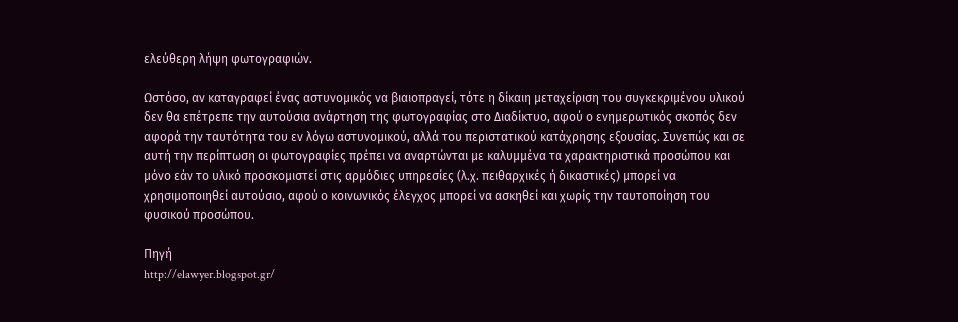ελεύθερη λήψη φωτογραφιών.

Ωστόσο, αν καταγραφεί ένας αστυνομικός να βιαιοπραγεί, τότε η δίκαιη μεταχείριση του συγκεκριμένου υλικού δεν θα επέτρεπε την αυτούσια ανάρτηση της φωτογραφίας στο Διαδίκτυο, αφού ο ενημερωτικός σκοπός δεν αφορά την ταυτότητα του εν λόγω αστυνομικού, αλλά του περιστατικού κατάχρησης εξουσίας. Συνεπώς και σε αυτή την περίπτωση οι φωτογραφίες πρέπει να αναρτώνται με καλυμμένα τα χαρακτηριστικά προσώπου και μόνο εάν το υλικό προσκομιστεί στις αρμόδιες υπηρεσίες (λ.χ. πειθαρχικές ή δικαστικές) μπορεί να χρησιμοποιηθεί αυτούσιο, αφού ο κοινωνικός έλεγχος μπορεί να ασκηθεί και χωρίς την ταυτοποίηση του φυσικού προσώπου.

Πηγή
http://elawyer.blogspot.gr/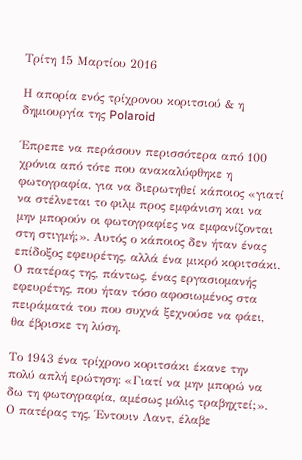Τρίτη 15 Μαρτίου 2016

Η απορία ενός τρίχρονου κοριτσιού & η δημιουργία της Polaroid

Έπρεπε να περάσουν περισσότερα από 100 χρόνια από τότε που ανακαλύφθηκε η φωτογραφία, για να διερωτηθεί κάποιος «γιατί να στέλνεται το φιλµ προς εµφάνιση και να µην µπορούν οι φωτογραφίες να εµφανίζονται στη στιγµή;». Αυτός ο κάποιος δεν ήταν ένας επίδοξος εφευρέτης, αλλά ένα µικρό κοριτσάκι. Ο πατέρας της, πάντως, ένας εργασιοµανής εφευρέτης, που ήταν τόσο αφοσιωµένος στα πειράµατά του που συχνά ξεχνούσε να φάει, θα έβρισκε τη λύση.

Το 1943 ένα τρίχρονο κοριτσάκι έκανε την πολύ απλή ερώτηση: «Γιατί να µην µπορώ να δω τη φωτογραφία, αµέσως µόλις τραβηχτεί;». Ο πατέρας της, Έντουιν Λαντ, έλαβε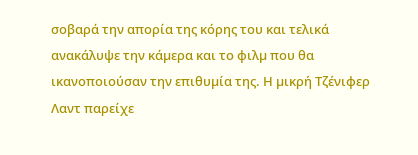σοβαρά την απορία της κόρης του και τελικά ανακάλυψε την κάµερα και το φιλµ που θα ικανοποιούσαν την επιθυµία της. Η µικρή Τζένιφερ Λαντ παρείχε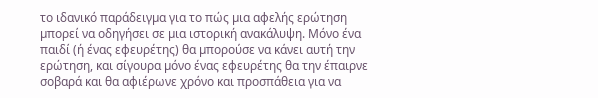το ιδανικό παράδειγµα για το πώς µια αφελής ερώτηση µπορεί να οδηγήσει σε µια ιστορική ανακάλυψη. Μόνο ένα παιδί (ή ένας εφευρέτης) θα µπορούσε να κάνει αυτή την ερώτηση, και σίγουρα µόνο ένας εφευρέτης θα την έπαιρνε σοβαρά και θα αφιέρωνε χρόνο και προσπάθεια για να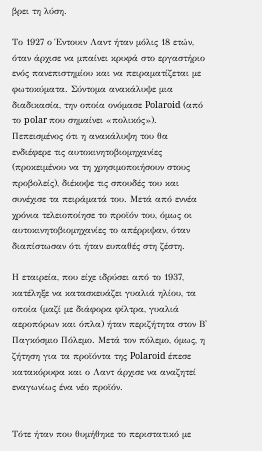βρει τη λύση.

Το 1927 ο Έντουιν Λαντ ήταν µόλις 18 ετών, όταν άρχισε να µπαίνει κρυφά στο εργαστήριο ενός πανεπιστηµίου και να πειραµατίζεται µε φωτοκύµατα. Σύντοµα ανακάλυψε µια διαδικασία, την οποία ονόµασε Polaroid (από το polar που σηµαίνει «πολικός»). Πεπεισµένος ότι η ανακάλυψη του θα ενδιέφερε τις αυτοκινητοβιοµηχανίες (προκειµένου να τη χρησιµοποιήσουν στους προβολείς), διέκοψε τις σπουδές του και συνέχισε τα πειράµατά του. Μετά από εννέα χρόνια τελειοποίησε το προϊόν του, όµως οι αυτοκινητοβιοµηχανίες το απέρριψαν, όταν διαπίστωσαν ότι ήταν ευπαθές στη ζέστη.

Η εταιρεία, που είχε ιδρύσει από το 1937, κατέληξε να κατασκευάζει γυαλιά ηλίου, τα οποία (µαζί µε διάφορα φίλτρα, γυαλιά αεροπόρων και όπλα) ήταν περιζήτητα στον Β' Παγκόσµιο Πόλεµο. Μετά τον πόλεµο, όµως, η ζήτηση για τα προϊόντα της Polaroid έπεσε κατακόρυφα και ο Λαντ άρχισε να αναζητεί εναγωνίως ένα νέο προϊόν.


Τότε ήταν που θυµήθηκε το περιστατικό µε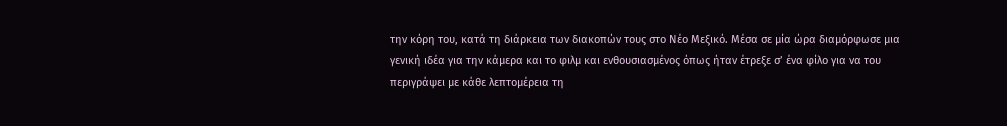την κόρη του, κατά τη διάρκεια των διακοπών τους στο Νέο Μεξικό. Μέσα σε µία ώρα διαµόρφωσε µια γενική ιδέα για την κάµερα και το φιλµ και ενθουσιασµένος όπως ήταν έτρεξε σ’ ένα φίλο για να του περιγράψει µε κάθε λεπτοµέρεια τη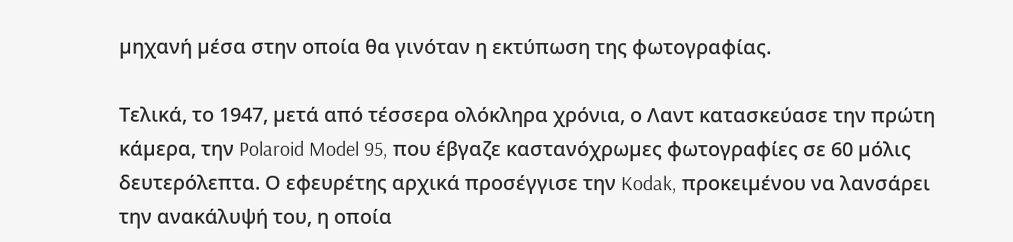µηχανή µέσα στην οποία θα γινόταν η εκτύπωση της φωτογραφίας.

Τελικά, το 1947, µετά από τέσσερα ολόκληρα χρόνια, ο Λαντ κατασκεύασε την πρώτη κάµερα, την Polaroid Model 95, που έβγαζε καστανόχρωµες φωτογραφίες σε 60 µόλις δευτερόλεπτα. Ο εφευρέτης αρχικά προσέγγισε την Kodak, προκειµένου να λανσάρει την ανακάλυψή του, η οποία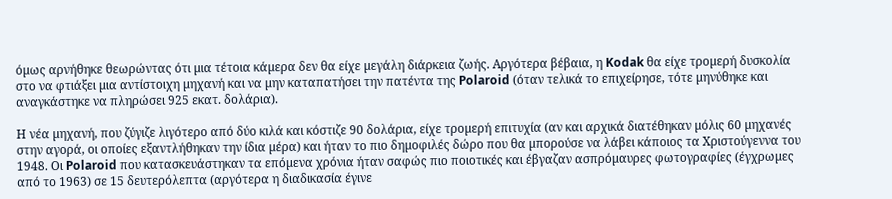όµως αρνήθηκε θεωρώντας ότι µια τέτοια κάµερα δεν θα είχε µεγάλη διάρκεια ζωής. Αργότερα βέβαια, η Kodak θα είχε τροµερή δυσκολία στο να φτιάξει µια αντίστοιχη µηχανή και να µην καταπατήσει την πατέντα της Polaroid (όταν τελικά το επιχείρησε, τότε µηνύθηκε και αναγκάστηκε να πληρώσει 925 εκατ. δολάρια).

Η νέα µηχανή, που ζύγιζε λιγότερο από δύο κιλά και κόστιζε 90 δολάρια, είχε τροµερή επιτυχία (αν και αρχικά διατέθηκαν µόλις 60 µηχανές στην αγορά, οι οποίες εξαντλήθηκαν την ίδια µέρα) και ήταν το πιο δηµοφιλές δώρο που θα µπορούσε να λάβει κάποιος τα Χριστούγεννα του 1948. Οι Polaroid που κατασκευάστηκαν τα επόµενα χρόνια ήταν σαφώς πιο ποιοτικές και έβγαζαν ασπρόµαυρες φωτογραφίες (έγχρωµες από το 1963) σε 15 δευτερόλεπτα (αργότερα η διαδικασία έγινε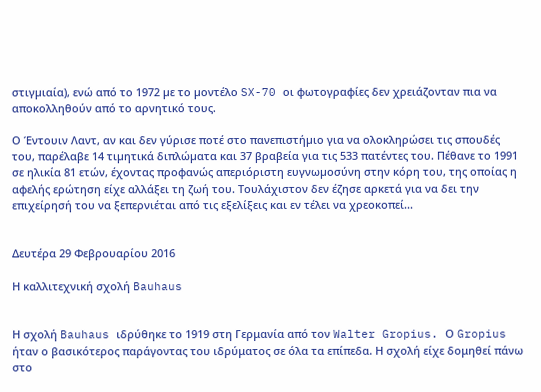στιγµιαία), ενώ από το 1972 µε το µοντέλο SX-70 οι φωτογραφίες δεν χρειάζονταν πια να αποκολληθούν από το αρνητικό τους.

Ο Έντουιν Λαντ, αν και δεν γύρισε ποτέ στο πανεπιστήµιο για να ολοκληρώσει τις σπουδές του, παρέλαβε 14 τιµητικά διπλώµατα και 37 βραβεία για τις 533 πατέντες του. Πέθανε το 1991 σε ηλικία 81 ετών, έχοντας προφανώς απεριόριστη ευγνωµοσύνη στην κόρη του, της οποίας η αφελής ερώτηση είχε αλλάξει τη ζωή του. Τουλάχιστον δεν έζησε αρκετά για να δει την επιχείρησή του να ξεπερνιέται από τις εξελίξεις και εν τέλει να χρεοκοπεί...


Δευτέρα 29 Φεβρουαρίου 2016

Η καλλιτεχνική σχολή Bauhaus


Η σχολή Bauhaus ιδρύθηκε το 1919 στη Γερμανία από τον Walter Gropius. Ο Gropius ήταν ο βασικότερος παράγοντας του ιδρύματος σε όλα τα επίπεδα. Η σχολή είχε δομηθεί πάνω στο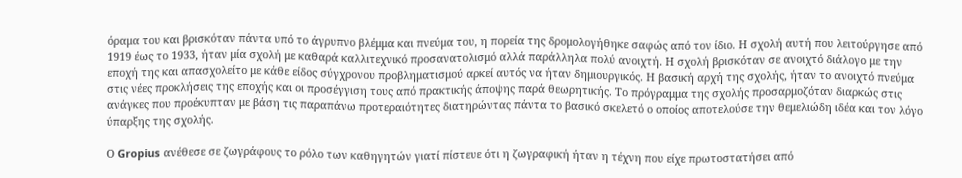όραμα του και βρισκόταν πάντα υπό το άγρυπνο βλέμμα και πνεύμα του, η πορεία της δρομολογήθηκε σαφώς από τον ίδιο. Η σχολή αυτή που λειτούργησε από 1919 έως το 1933, ήταν μία σχολή με καθαρά καλλιτεχνικό προσανατολισμό αλλά παράλληλα πολύ ανοιχτή. Η σχολή βρισκόταν σε ανοιχτό διάλογο με την εποχή της και απασχολείτο με κάθε είδος σύγχρονου προβληματισμού αρκεί αυτός να ήταν δημιουργικός. Η βασική αρχή της σχολής, ήταν το ανοιχτό πνεύμα στις νέες προκλήσεις της εποχής και οι προσέγγιση τους από πρακτικής άποψης παρά θεωρητικής. Το πρόγραμμα της σχολής προσαρμοζόταν διαρκώς στις ανάγκες που προέκυπταν με βάση τις παραπάνω προτεραιότητες διατηρώντας πάντα το βασικό σκελετό ο οποίος αποτελούσε την θεμελιώδη ιδέα και τον λόγο ύπαρξης της σχολής.

Ο Gropius ανέθεσε σε ζωγράφους το ρόλο των καθηγητών γιατί πίστευε ότι η ζωγραφική ήταν η τέχνη που είχε πρωτοστατήσει από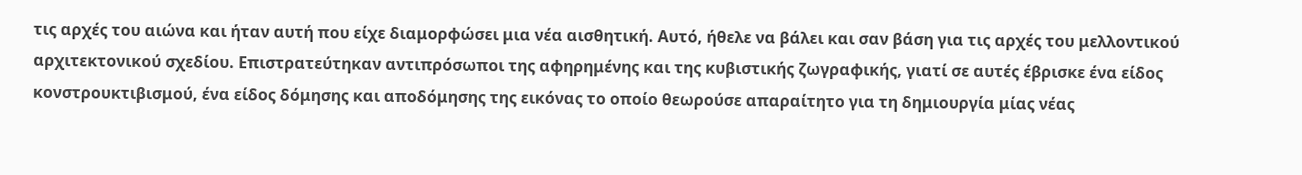τις αρχές του αιώνα και ήταν αυτή που είχε διαμορφώσει μια νέα αισθητική. Αυτό, ήθελε να βάλει και σαν βάση για τις αρχές του μελλοντικού αρχιτεκτονικού σχεδίου. Επιστρατεύτηκαν αντιπρόσωποι της αφηρημένης και της κυβιστικής ζωγραφικής, γιατί σε αυτές έβρισκε ένα είδος κονστρουκτιβισμού, ένα είδος δόμησης και αποδόμησης της εικόνας το οποίο θεωρούσε απαραίτητο για τη δημιουργία μίας νέας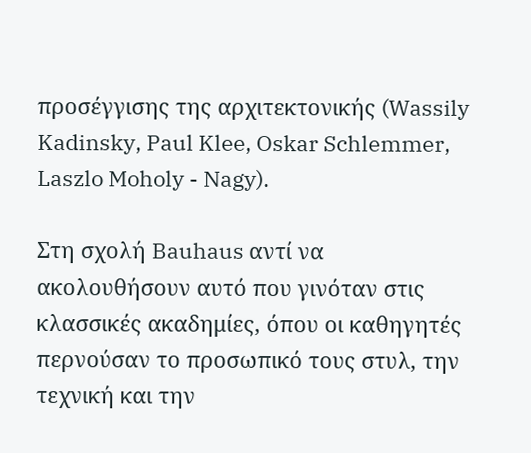προσέγγισης της αρχιτεκτονικής (Wassily Kadinsky, Paul Klee, Oskar Schlemmer, Laszlo Moholy - Nagy).

Στη σχολή Bauhaus αντί να ακολουθήσουν αυτό που γινόταν στις κλασσικές ακαδημίες, όπου οι καθηγητές περνούσαν το προσωπικό τους στυλ, την τεχνική και την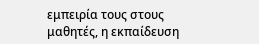εμπειρία τους στους μαθητές, η εκπαίδευση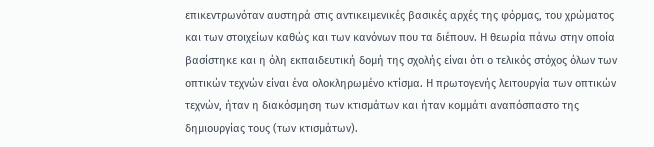επικεντρωνόταν αυστηρά στις αντικειμενικές βασικές αρχές της φόρμας, του χρώματος και των στοιχείων καθώς και των κανόνων που τα διέπουν. Η θεωρία πάνω στην οποία βασίστηκε και η όλη εκπαιδευτική δομή της σχολής είναι ότι ο τελικός στόχος όλων των οπτικών τεχνών είναι ένα ολοκληρωμένο κτίσμα. Η πρωτογενής λειτουργία των οπτικών τεχνών, ήταν η διακόσμηση των κτισμάτων και ήταν κομμάτι αναπόσπαστο της δημιουργίας τους (των κτισμάτων).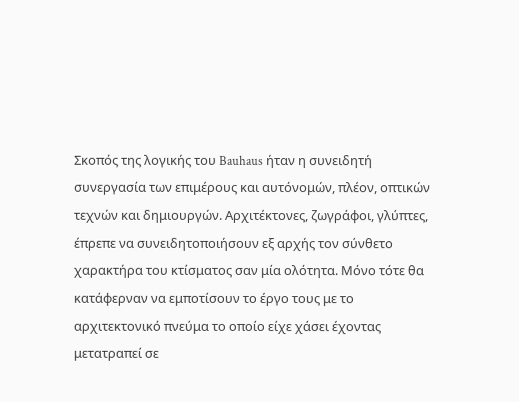Σκοπός της λογικής του Bauhaus ήταν η συνειδητή συνεργασία των επιμέρους και αυτόνομών, πλέον, οπτικών τεχνών και δημιουργών. Αρχιτέκτονες, ζωγράφοι, γλύπτες, έπρεπε να συνειδητοποιήσουν εξ αρχής τον σύνθετο χαρακτήρα του κτίσματος σαν μία ολότητα. Μόνο τότε θα κατάφερναν να εμποτίσουν το έργο τους με το αρχιτεκτονικό πνεύμα το οποίο είχε χάσει έχοντας μετατραπεί σε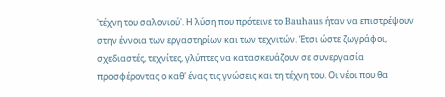'τέχνη του σαλονιού'. Η λύση που πρότεινε το Bauhaus ήταν να επιστρέψουν στην έννοια των εργαστηρίων και των τεχνιτών. Έτσι ώστε ζωγράφοι, σχεδιαστές, τεχνίτες, γλύπτες να κατασκευάζουν σε συνεργασία προσφέροντας ο καθ' ένας τις γνώσεις και τη τέχνη του. Οι νέοι που θα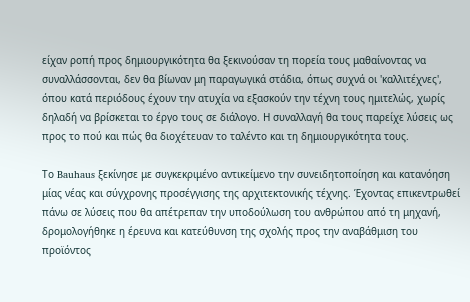είχαν ροπή προς δημιουργικότητα θα ξεκινούσαν τη πορεία τους μαθαίνοντας να συναλλάσσονται, δεν θα βίωναν μη παραγωγικά στάδια, όπως συχνά οι 'καλλιτέχνες', όπου κατά περιόδους έχουν την ατυχία να εξασκούν την τέχνη τους ημιτελώς, χωρίς δηλαδή να βρίσκεται το έργο τους σε διάλογο. Η συναλλαγή θα τους παρείχε λύσεις ως προς το πού και πώς θα διοχέτευαν το ταλέντο και τη δημιουργικότητα τους.

Το Bauhaus ξεκίνησε με συγκεκριμένο αντικείμενο την συνειδητοποίηση και κατανόηση μίας νέας και σύγχρονης προσέγγισης της αρχιτεκτονικής τέχνης. Έχοντας επικεντρωθεί πάνω σε λύσεις που θα απέτρεπαν την υποδούλωση του ανθρώπου από τη μηχανή, δρομολογήθηκε η έρευνα και κατεύθυνση της σχολής προς την αναβάθμιση του προϊόντος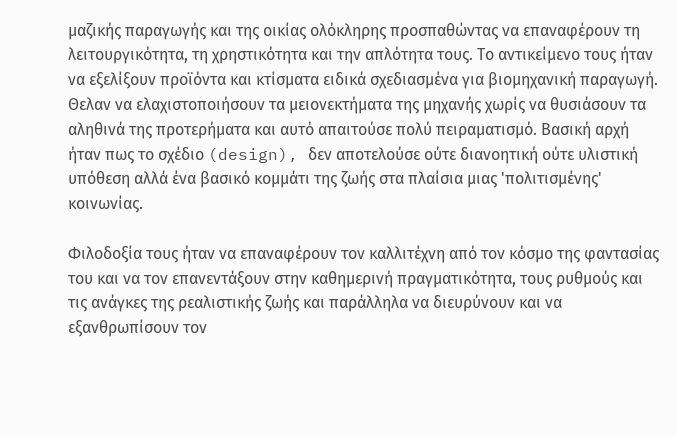μαζικής παραγωγής και της οικίας ολόκληρης προσπαθώντας να επαναφέρουν τη λειτουργικότητα, τη χρηστικότητα και την απλότητα τους. Το αντικείμενο τους ήταν να εξελίξουν προϊόντα και κτίσματα ειδικά σχεδιασμένα για βιομηχανική παραγωγή. Θελαν να ελαχιστοποιήσουν τα μειονεκτήματα της μηχανής χωρίς να θυσιάσουν τα αληθινά της προτερήματα και αυτό απαιτούσε πολύ πειραματισμό. Βασική αρχή ήταν πως το σχέδιο (design), δεν αποτελούσε ούτε διανοητική ούτε υλιστική υπόθεση αλλά ένα βασικό κομμάτι της ζωής στα πλαίσια μιας 'πολιτισμένης' κοινωνίας.

Φιλοδοξία τους ήταν να επαναφέρουν τον καλλιτέχνη από τον κόσμο της φαντασίας του και να τον επανεντάξουν στην καθημερινή πραγματικότητα, τους ρυθμούς και τις ανάγκες της ρεαλιστικής ζωής και παράλληλα να διευρύνουν και να εξανθρωπίσουν τον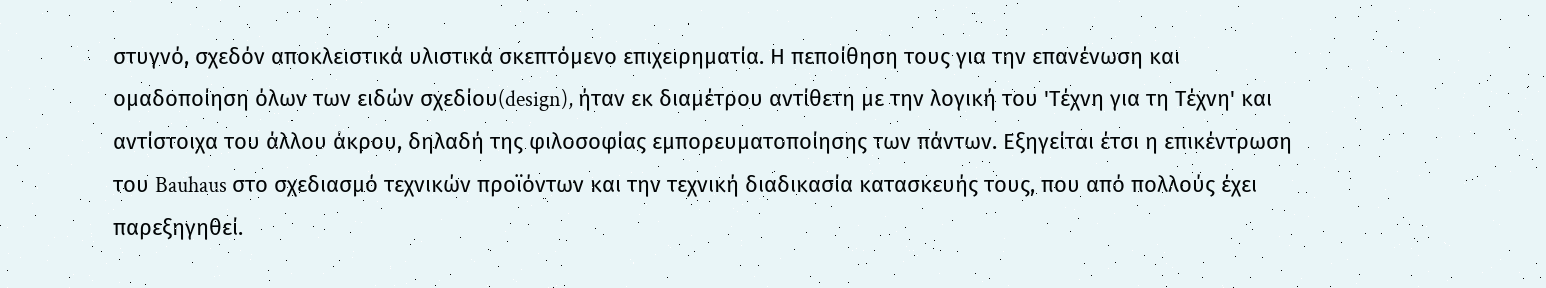στυγνό, σχεδόν αποκλειστικά υλιστικά σκεπτόμενο επιχειρηματία. Η πεποίθηση τους για την επανένωση και ομαδοποίηση όλων των ειδών σχεδίου(design), ήταν εκ διαμέτρου αντίθετη με την λογική του 'Τέχνη για τη Τέχνη' και αντίστοιχα του άλλου άκρου, δηλαδή της φιλοσοφίας εμπορευματοποίησης των πάντων. Εξηγείται έτσι η επικέντρωση του Bauhaus στο σχεδιασμό τεχνικών προϊόντων και την τεχνική διαδικασία κατασκευής τους, που από πολλούς έχει παρεξηγηθεί.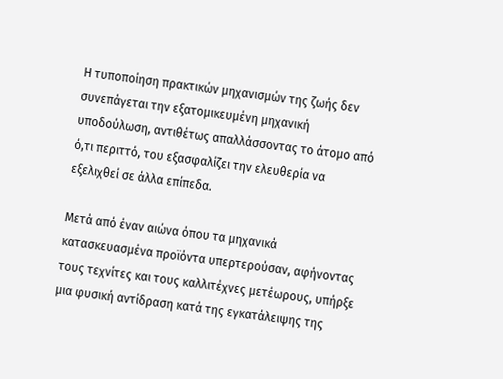Η τυποποίηση πρακτικών μηχανισμών της ζωής δεν συνεπάγεται την εξατομικευμένη μηχανική υποδούλωση, αντιθέτως απαλλάσσοντας το άτομο από ό,τι περιττό, του εξασφαλίζει την ελευθερία να εξελιχθεί σε άλλα επίπεδα.

Μετά από έναν αιώνα όπου τα μηχανικά κατασκευασμένα προϊόντα υπερτερούσαν, αφήνοντας τους τεχνίτες και τους καλλιτέχνες μετέωρους, υπήρξε μια φυσική αντίδραση κατά της εγκατάλειψης της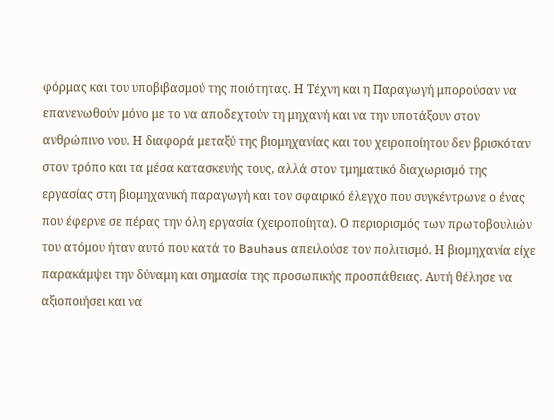φόρμας και του υποβιβασμού της ποιότητας. Η Τέχνη και η Παραγωγή μπορούσαν να επανενωθούν μόνο με το να αποδεχτούν τη μηχανή και να την υποτάξουν στον ανθρώπινο νου. Η διαφορά μεταξύ της βιομηχανίας και του χειροποίητου δεν βρισκόταν στον τρόπο και τα μέσα κατασκευής τους, αλλά στον τμηματικό διαχωρισμό της εργασίας στη βιομηχανική παραγωγή και τον σφαιρικό έλεγχο που συγκέντρωνε ο ένας που έφερνε σε πέρας την όλη εργασία (χειροποίητα). Ο περιορισμός των πρωτοβουλιών του ατόμου ήταν αυτό που κατά το Bauhaus απειλούσε τον πολιτισμό. Η βιομηχανία είχε παρακάμψει την δύναμη και σημασία της προσωπικής προσπάθειας. Αυτή θέλησε να αξιοποιήσει και να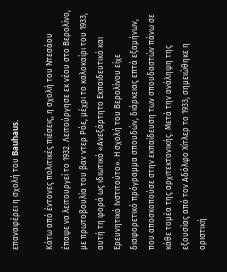επαναφέρει η σχολή του Bauhaus.

Κάτω από έντονες πολιτικές πιέσεις, η σχολή του Ντεσάου έπαψε να λειτουργεί το 1932. Λειτούργησε εκ νέου στο Βερολίνο, με πρωτοβουλία του βαν ντερ Ρόε, μέχρι το καλοκαίρι του 1933, αυτή τη φορά ως ιδιωτικό «Ανεξάρτητο Εκπαιδευτικό και Ερευνητικό Ινστιτούτο». Η σχολή του Βερολίνου είχε διαφορετικό πρόγραμμα σπουδών, διάρκειας επτά εξαμήνων, που αποσκοπούσε στην εκπαίδευση των σπουδαστών πάνω σε κάθε τομέα της αρχιτεκτονικής. Μετά την ανάληψη της εξουσίας από τον Αδόλφο Χίτλερ το 1933, σημειώθηκε η οριστική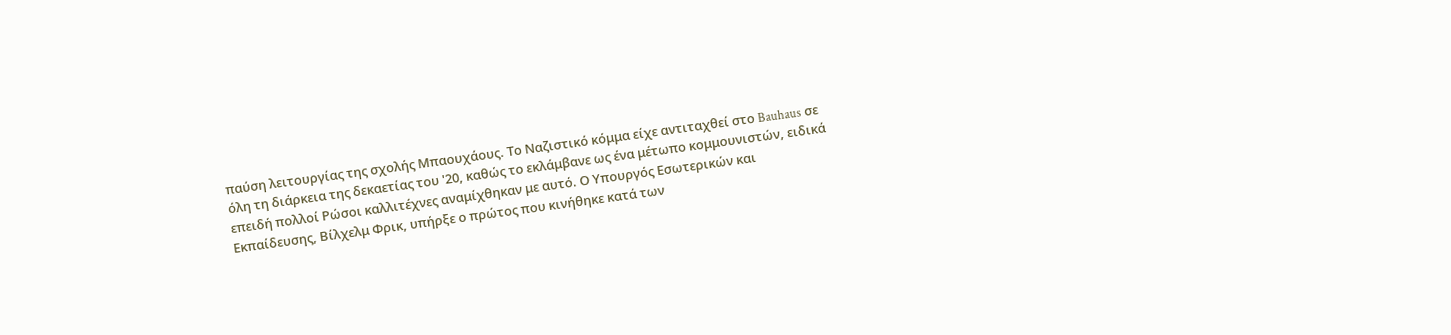παύση λειτουργίας της σχολής Μπαουχάους. Το Ναζιστικό κόμμα είχε αντιταχθεί στο Bauhaus σε όλη τη διάρκεια της δεκαετίας του '20, καθώς το εκλάμβανε ως ένα μέτωπο κομμουνιστών, ειδικά επειδή πολλοί Ρώσοι καλλιτέχνες αναμίχθηκαν με αυτό. Ο Υπουργός Εσωτερικών και Εκπαίδευσης, Βίλχελμ Φρικ, υπήρξε ο πρώτος που κινήθηκε κατά των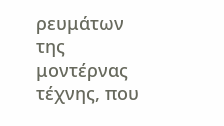ρευμάτων της μοντέρνας τέχνης, που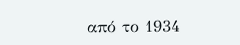από το 1934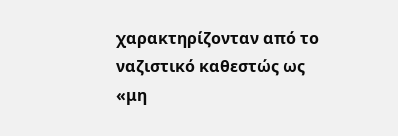χαρακτηρίζονταν από το ναζιστικό καθεστώς ως «μη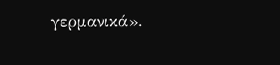γερμανικά».